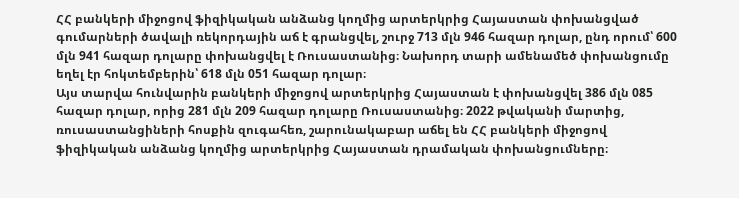ՀՀ բանկերի միջոցով ֆիզիկական անձանց կողմից արտերկրից Հայաստան փոխանցված գումարների ծավալի ռեկորդային աճ է գրանցվել, շուրջ 713 մլն 946 հազար դոլար, ընդ որում՝ 600 մլն 941 հազար դոլարը փոխանցվել է Ռուսաստանից։ Նախորդ տարի ամենամեծ փոխանցումը եղել էր հոկտեմբերին՝ 618 մլն 051 հազար դոլար։
Այս տարվա հունվարին բանկերի միջոցով արտերկրից Հայաստան է փոխանցվել 386 մլն 085 հազար դոլար, որից 281 մլն 209 հազար դոլարը Ռուսաստանից։ 2022 թվականի մարտից, ռուսաստանցիների հոսքին զուգահեռ, շարունակաբար աճել են ՀՀ բանկերի միջոցով ֆիզիկական անձանց կողմից արտերկրից Հայաստան դրամական փոխանցումները։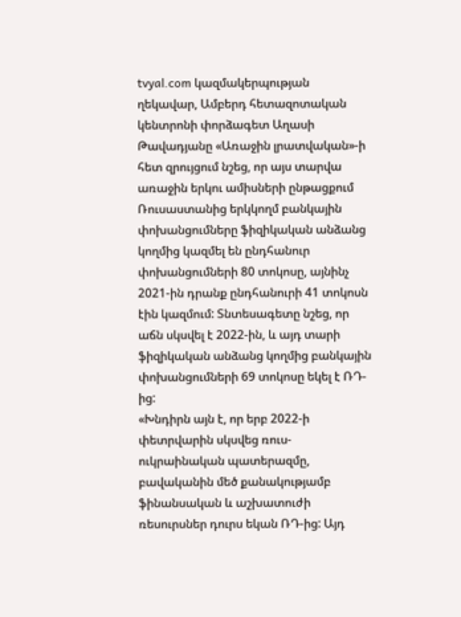tvyal.com կազմակերպության ղեկավար, Ամբերդ հետազոտական կենտրոնի փորձագետ Աղասի Թավադյանը «Առաջին լրատվական»-ի հետ զրույցում նշեց, որ այս տարվա առաջին երկու ամիսների ընթացքում Ռուսաստանից երկկողմ բանկային փոխանցումները ֆիզիկական անձանց կողմից կազմել են ընդհանուր փոխանցումների 80 տոկոսը, այնինչ 2021-ին դրանք ընդհանուրի 41 տոկոսն էին կազմում: Տնտեսագետը նշեց, որ աճն սկսվել է 2022-ին, և այդ տարի ֆիզիկական անձանց կողմից բանկային փոխանցումների 69 տոկոսը եկել է ՌԴ-ից:
«Խնդիրն այն է, որ երբ 2022-ի փետրվարին սկսվեց ռուս-ուկրաինական պատերազմը, բավականին մեծ քանակությամբ ֆինանսական և աշխատուժի ռեսուրսներ դուրս եկան ՌԴ-ից: Այդ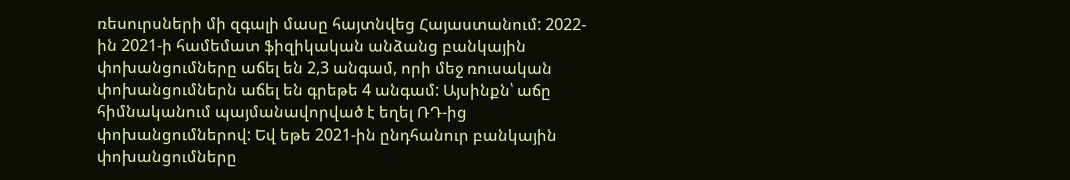ռեսուրսների մի զգալի մասը հայտնվեց Հայաստանում: 2022-ին 2021-ի համեմատ ֆիզիկական անձանց բանկային փոխանցումները աճել են 2,3 անգամ, որի մեջ ռուսական փոխանցումներն աճել են գրեթե 4 անգամ: Այսինքն՝ աճը հիմնականում պայմանավորված է եղել ՌԴ-ից փոխանցումներով: Եվ եթե 2021-ին ընդհանուր բանկային փոխանցումները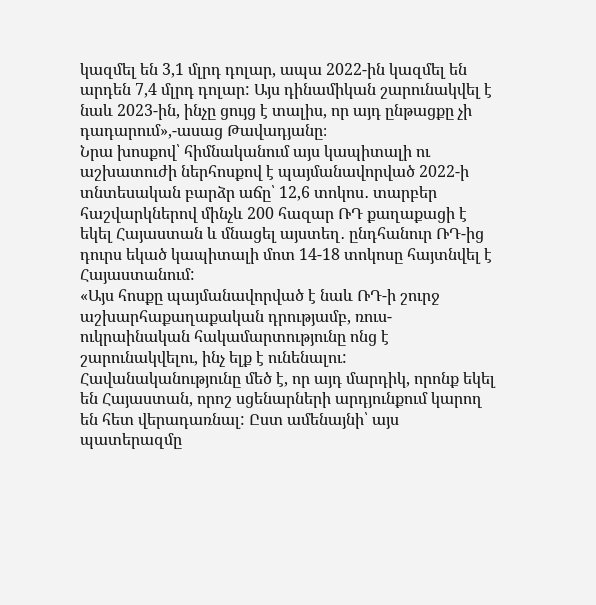կազմել են 3,1 մլրդ դոլար, ապա 2022-ին կազմել են արդեն 7,4 մլրդ դոլար: Այս դինամիկան շարունակվել է նաև 2023-ին, ինչը ցույց է տալիս, որ այդ ընթացքը չի դադարում»,-ասաց Թավադյանը։
Նրա խոսքով՝ հիմնականում այս կապիտալի ու աշխատուժի ներհոսքով է պայմանավորված 2022-ի տնտեսական բարձր աճը՝ 12,6 տոկոս․ տարբեր հաշվարկներով մինչև 200 հազար ՌԴ քաղաքացի է եկել Հայաստան և մնացել այստեղ․ ընդհանուր ՌԴ-ից դուրս եկած կապիտալի մոտ 14-18 տոկոսը հայտնվել է Հայաստանում:
«Այս հոսքը պայմանավորված է նաև ՌԴ-ի շուրջ աշխարհաքաղաքական դրությամբ, ռուս-ուկրաինական հակամարտությունը ոնց է շարունակվելու, ինչ ելք է ունենալու: Հավանականությունը մեծ է, որ այդ մարդիկ, որոնք եկել են Հայաստան, որոշ սցենարների արդյունքում կարող են հետ վերադառնալ: Ըստ ամենայնի՝ այս պատերազմը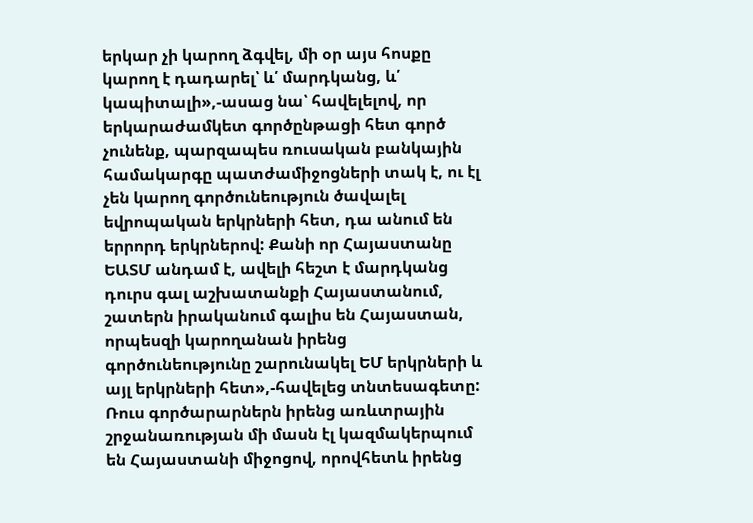երկար չի կարող ձգվել, մի օր այս հոսքը կարող է դադարել՝ և՛ մարդկանց, և՛ կապիտալի»,-ասաց նա՝ հավելելով, որ երկարաժամկետ գործընթացի հետ գործ չունենք, պարզապես ռուսական բանկային համակարգը պատժամիջոցների տակ է, ու էլ չեն կարող գործունեություն ծավալել եվրոպական երկրների հետ, դա անում են երրորդ երկրներով: Քանի որ Հայաստանը ԵԱՏՄ անդամ է, ավելի հեշտ է մարդկանց դուրս գալ աշխատանքի Հայաստանում, շատերն իրականում գալիս են Հայաստան, որպեսզի կարողանան իրենց գործունեությունը շարունակել ԵՄ երկրների և այլ երկրների հետ»,-հավելեց տնտեսագետը:
Ռուս գործարարներն իրենց առևտրային շրջանառության մի մասն էլ կազմակերպում են Հայաստանի միջոցով, որովհետև իրենց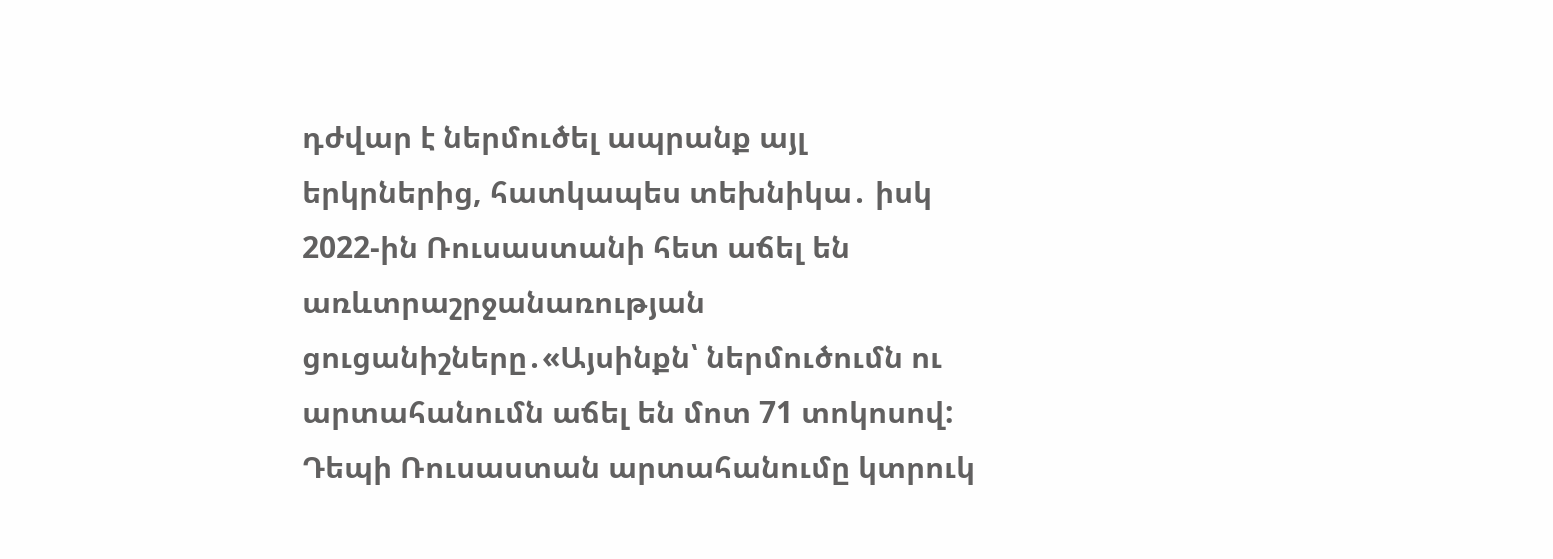դժվար է ներմուծել ապրանք այլ երկրներից, հատկապես տեխնիկա․ իսկ 2022-ին Ռուսաստանի հետ աճել են առևտրաշրջանառության ցուցանիշները․«Այսինքն՝ ներմուծումն ու արտահանումն աճել են մոտ 71 տոկոսով: Դեպի Ռուսաստան արտահանումը կտրուկ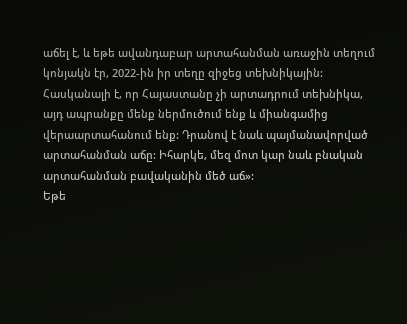աճել է, և եթե ավանդաբար արտահանման առաջին տեղում կոնյակն էր, 2022-ին իր տեղը զիջեց տեխնիկային: Հասկանալի է, որ Հայաստանը չի արտադրում տեխնիկա, այդ ապրանքը մենք ներմուծում ենք և միանգամից վերաարտահանում ենք: Դրանով է նաև պայմանավորված արտահանման աճը: Իհարկե, մեզ մոտ կար նաև բնական արտահանման բավականին մեծ աճ»:
Եթե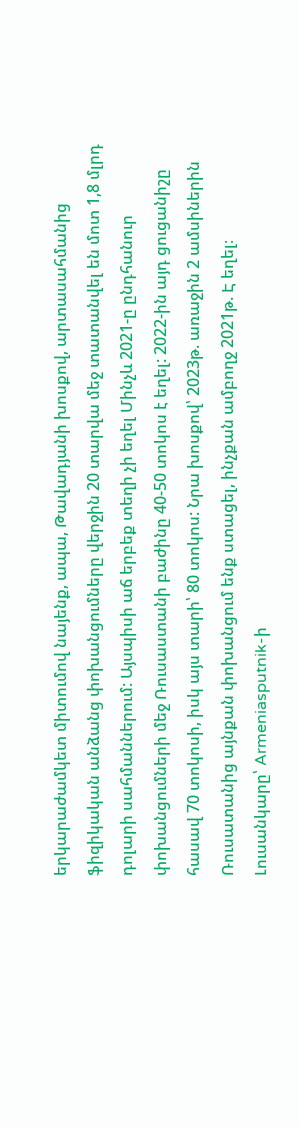երկարաժամկետ միտումով նայենք, ապա, Թավադյանի խոսքով, արտասահմանից ֆիզիկական անձանց փոխանցումները վերջին 20 տարվա մեջ տատանվել են մոտ 1,8 մլրդ դոլարի սահմաններում: Այսպիսի աճ երբեք տեղի չի եղել Մինչև 2021-ը ընդհանուր փոխանցումների մեջ Ռուսաստանի բաժինը 40-50 տոկոս է եղել: 2022-ին այդ ցուցանիշը հասավ 70 տոկոսի, իսկ այս տարի՝ 80 տոկոս: Նրա խոսքով՝ 2023թ. առաջին 2 ամսիներին Ռուսատանից այնքան փոխանցում ենք ստացել, ինչքան ամբողջ 2021թ. Է եղել։
Լուսանկարը՝ Armeniasputnik-ի